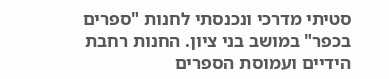סטיתי מדרכי ונכנסתי לחנות "ספרים בכפר" במושב בני ציון. החנות רחבת הידיים ועמוסת הספרים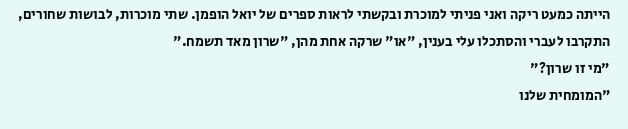הייתה כמעט ריקה ואני פניתי למוכרת ובקשתי לראות ספרים של יואל הופמן. שתי מוכרות, לבושות שחורים, התקרבו לעברי והסתכלו עלי בענין, "או" שרקה אחת מהן, "שרון מאד תשמח."
"מי זו שרון?"
"המומחית שלנו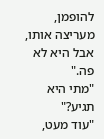להופמן, מעריצה אותו, אבל היא לא פה."
"מתי היא תגיע?"
"עוד מעט,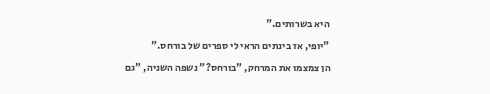היא בשרותים."
"יופי, אז בינתים הראי לי ספרים של בורחס."
הן צמצמו את המרחק, "בורחס?" נשפה השניה, "גם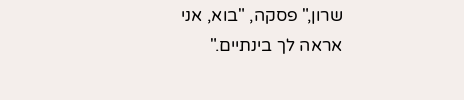שרון," פסקה, "בוא, אני אראה לך בינתיים."